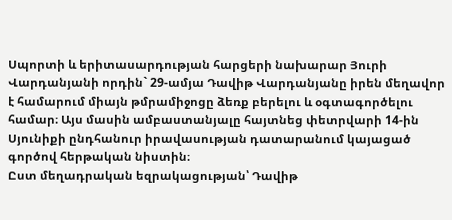Սպորտի և երիտասարդության հարցերի նախարար Յուրի Վարդանյանի որդին` 29-ամյա Դավիթ Վարդանյանը իրեն մեղավոր է համարում միայն թմրամիջոցը ձեռք բերելու և օգտագործելու համար։ Այս մասին ամբաստանյալը հայտնեց փետրվարի 14-ին Սյունիքի ընդհանուր իրավասության դատարանում կայացած գործով հերթական նիստին։
Ըստ մեղադրական եզրակացության՝ Դավիթ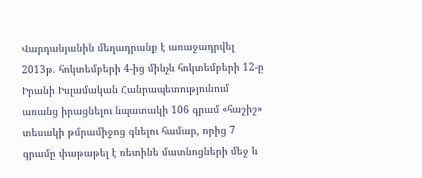Վարդանյանին մեղադրանք է առաջադրվել 2013թ. հոկտեմբերի 4-ից մինչև հոկտեմբերի 12-ը Իրանի Իսլամական Հանրապետությունում առանց իրացնելու նպատակի 106 գրամ «հաշիշ» տեսակի թմրամիջոց գնելու համար, որից 7 գրամը փաթաթել է ռետինե մատնոցների մեջ և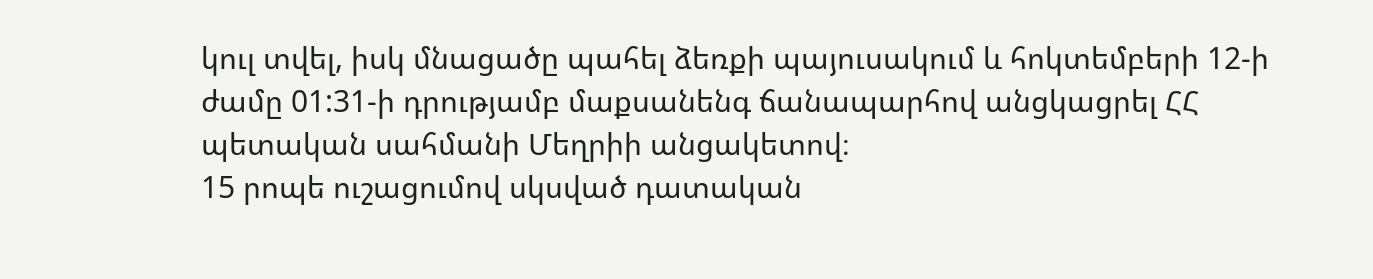կուլ տվել, իսկ մնացածը պահել ձեռքի պայուսակում և հոկտեմբերի 12-ի ժամը 01:31-ի դրությամբ մաքսանենգ ճանապարհով անցկացրել ՀՀ պետական սահմանի Մեղրիի անցակետով։
15 րոպե ուշացումով սկսված դատական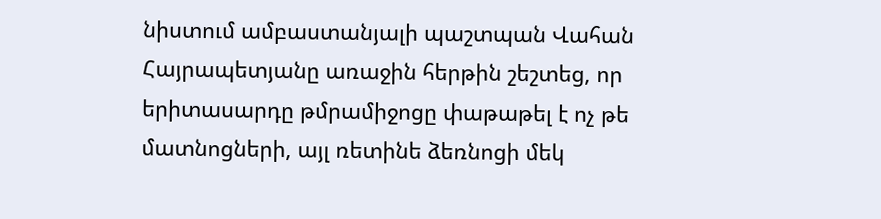նիստում ամբաստանյալի պաշտպան Վահան Հայրապետյանը առաջին հերթին շեշտեց, որ երիտասարդը թմրամիջոցը փաթաթել է ոչ թե մատնոցների, այլ ռետինե ձեռնոցի մեկ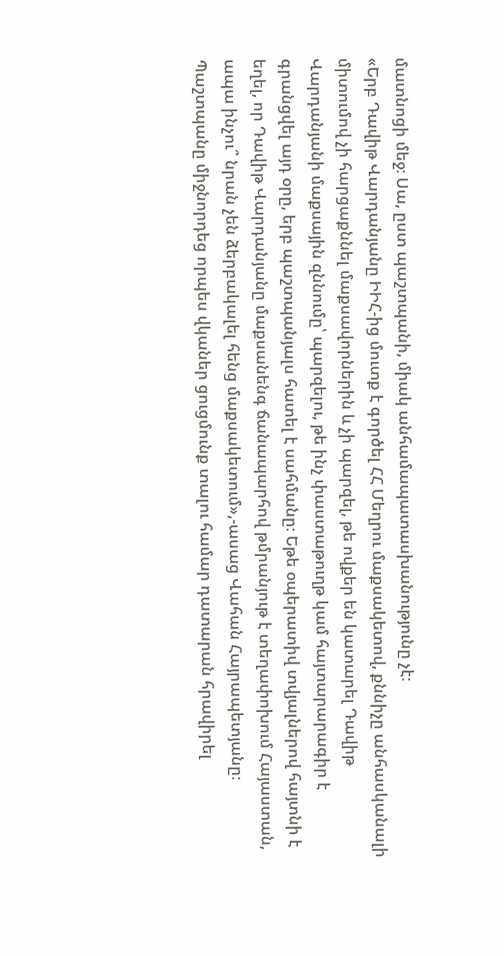մատնոցի մեջ։ Սա, ըստ պաշտպանի, միակ անհամապատասխանությունը չէ։
«Երբ Դավիթ Վարդանյանը ԻԻՀ-ից մուտք է գործել ՀՀ Մեղրու մաքսակետով, քննիչը անհասկանալի միտումով չի հարցաքննել մաքսավորներին և չի պարզել, թե ովքեր են կատարել Դավիթ Վարդանյանի մաքսային զննումը՝ պարզելու, թե ինչ փաստաթուղթ կամ հայտարարագիր է գրանցվել այդ օրը, երբ պաշտպանյալս հատել է սահմանը։ Եթե օպերատիվ տվյալներով հայտնի է եղել, որ Դավիթ Վարդանյանը մաքսանենգ ճանապարհով թմրանյութ է տեղափոխում Հայաստան, ապա ինչու՞ նրան չեն ձերբակալել հենց մաքսակետում»,-ասաց Վահան Հայրապետյանը։
Պաշտպանը միջնորդեց որպես վկաներ ցուցմունք տալու համար դատարան հրավիրել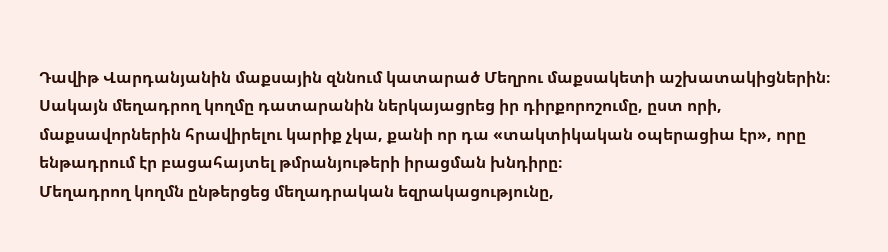Դավիթ Վարդանյանին մաքսային զննում կատարած Մեղրու մաքսակետի աշխատակիցներին։ Սակայն մեղադրող կողմը դատարանին ներկայացրեց իր դիրքորոշումը, ըստ որի, մաքսավորներին հրավիրելու կարիք չկա, քանի որ դա «տակտիկական օպերացիա էր», որը ենթադրում էր բացահայտել թմրանյութերի իրացման խնդիրը։
Մեղադրող կողմն ընթերցեց մեղադրական եզրակացությունը,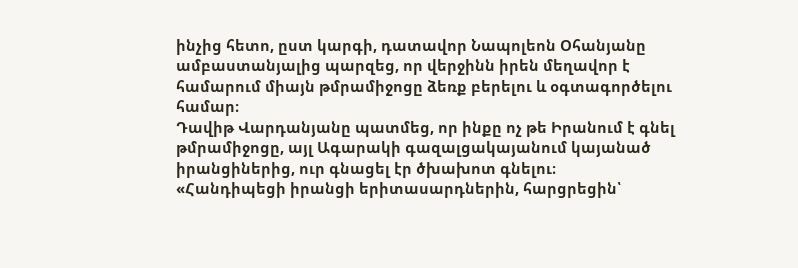ինչից հետո, ըստ կարգի, դատավոր Նապոլեոն Օհանյանը ամբաստանյալից պարզեց, որ վերջինն իրեն մեղավոր է համարում միայն թմրամիջոցը ձեռք բերելու և օգտագործելու համար։
Դավիթ Վարդանյանը պատմեց, որ ինքը ոչ թե Իրանում է գնել թմրամիջոցը, այլ Ագարակի գազալցակայանում կայանած իրանցիներից, ուր գնացել էր ծխախոտ գնելու։
«Հանդիպեցի իրանցի երիտասարդներին, հարցրեցին՝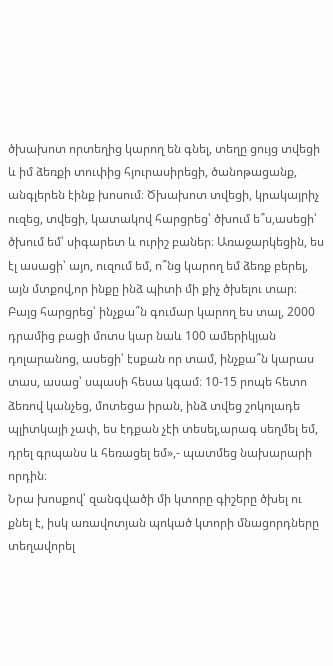ծխախոտ որտեղից կարող են գնել, տեղը ցույց տվեցի և իմ ձեռքի տուփից հյուրասիրեցի, ծանոթացանք, անգլերեն էինք խոսում։ Ծխախոտ տվեցի, կրակայրիչ ուզեց, տվեցի, կատակով հարցրեց՝ ծխում ե՞ս,ասեցի՝ ծխում եմ՝ սիգարետ և ուրիշ բաներ։ Առաջարկեցին, ես էլ ասացի՝ այո, ուզում եմ, ո՞նց կարող եմ ձեռք բերել, այն մտքով,որ ինքը ինձ պիտի մի քիչ ծխելու տար։ Բայց հարցրեց՝ ինչքա՞ն գումար կարող ես տալ, 2000 դրամից բացի մոտս կար նաև 100 ամերիկյան դոլարանոց, ասեցի՝ էսքան որ տամ, ինչքա՞ն կարաս տաս, ասաց՝ սպասի հեսա կգամ։ 10-15 րոպե հետո ձեռով կանչեց, մոտեցա իրան, ինձ տվեց շոկոլադե պլիտկայի չափ, ես էդքան չէի տեսել,արագ սեղմել եմ, դրել գրպանս և հեռացել եմ»,- պատմեց նախարարի որդին։
Նրա խոսքով՝ զանգվածի մի կտորը գիշերը ծխել ու քնել է, իսկ առավոտյան պոկած կտորի մնացորդները տեղավորել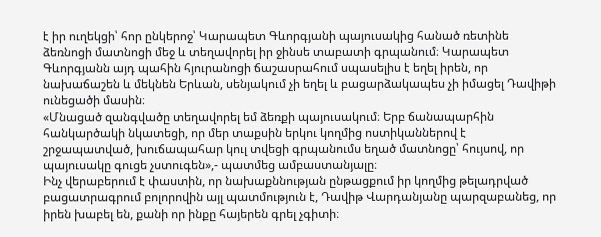է իր ուղեկցի՝ հոր ընկերոջ՝ Կարապետ Գևորգյանի պայուսակից հանած ռետինե ձեռնոցի մատնոցի մեջ և տեղավորել իր ջինսե տաբատի գրպանում։ Կարապետ Գևորգյանն այդ պահին հյուրանոցի ճաշասրահում սպասելիս է եղել իրեն, որ նախաճաշեն և մեկնեն Երևան, սենյակում չի եղել և բացարձակապես չի իմացել Դավիթի ունեցածի մասին։
«Մնացած զանգվածը տեղավորել եմ ձեռքի պայուսակում։ Երբ ճանապարհին հանկարծակի նկատեցի, որ մեր տաքսին երկու կողմից ոստիկաններով է շրջապատված, խուճապահար կուլ տվեցի գրպանումս եղած մատնոցը՝ հույսով, որ պայուսակը գուցե չստուգեն»,- պատմեց ամբաստանյալը։
Ինչ վերաբերում է փաստին, որ նախաքննության ընթացքում իր կողմից թելադրված բացատրագրում բոլորովին այլ պատմություն է, Դավիթ Վարդանյանը պարզաբանեց, որ իրեն խաբել են, քանի որ ինքը հայերեն գրել չգիտի։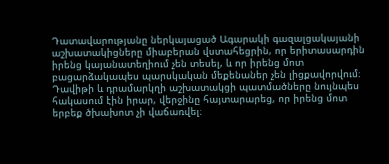Դատավարությանը ներկայացած Ագարակի գազալցակայանի աշխատակիցները միաբերան վստահեցրին, որ երիտասարդին իրենց կայանատեղիում չեն տեսել, և որ իրենց մոտ բացարձակապես պարսկական մեքենաներ չեն լիցքավորվում։
Դավիթի և դրամարկղի աշխատակցի պատմածները նույնպես հակասում էին իրար, վերջինը հայտարարեց, որ իրենց մոտ երբեք ծխախոտ չի վաճառվել։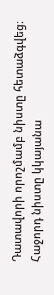Դատավորի որոշմամբ նիստը հետաձգվեց։ Հաջորդ նիստը կկայանա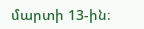մարտի 13-ին։